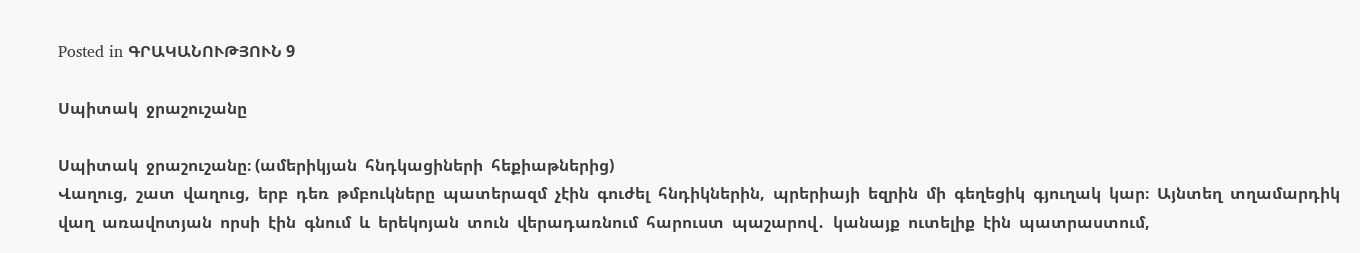Posted in ԳՐԱԿԱՆՈՒԹՅՈՒՆ 9

Սպիտակ  ջրաշուշանը

Սպիտակ  ջրաշուշանը։ (ամերիկյան  հնդկացիների  հեքիաթներից)
Վաղուց,  շատ  վաղուց,  երբ  դեռ  թմբուկները  պատերազմ  չէին  գուժել  հնդիկներին,  պրերիայի  եզրին  մի  գեղեցիկ  գյուղակ  կար։  Այնտեղ  տղամարդիկ  վաղ  առավոտյան  որսի  էին  գնում  և  երեկոյան  տուն  վերադառնում  հարուստ  պաշարով․  կանայք  ուտելիք  էին  պատրաստում,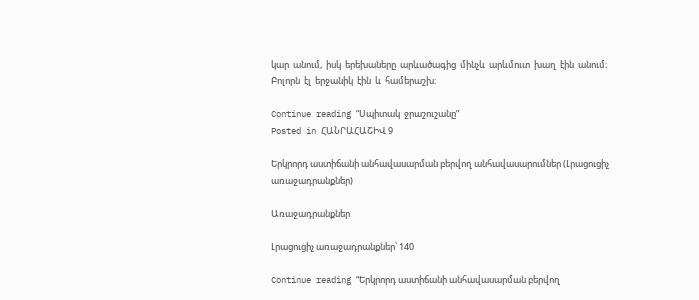կար  անում,  իսկ  երեխաները  արևածագից  մինչև  արևմուտ  խաղ  էին  անում։  Բոլորն  էլ  երջանիկ  էին  և  համերաշխ։

Continue reading “Սպիտակ  ջրաշուշանը”
Posted in ՀԱՆՐԱՀԱՇԻՎ 9

Երկրորդ աստիճանի անհավասարման բերվող անհավասարումներ (Լրացուցիչ առաջադրանքներ)

Առաջադրանքներ

Լրացուցիչ առաջադրանքներ՝ 140

Continue reading “Երկրորդ աստիճանի անհավասարման բերվող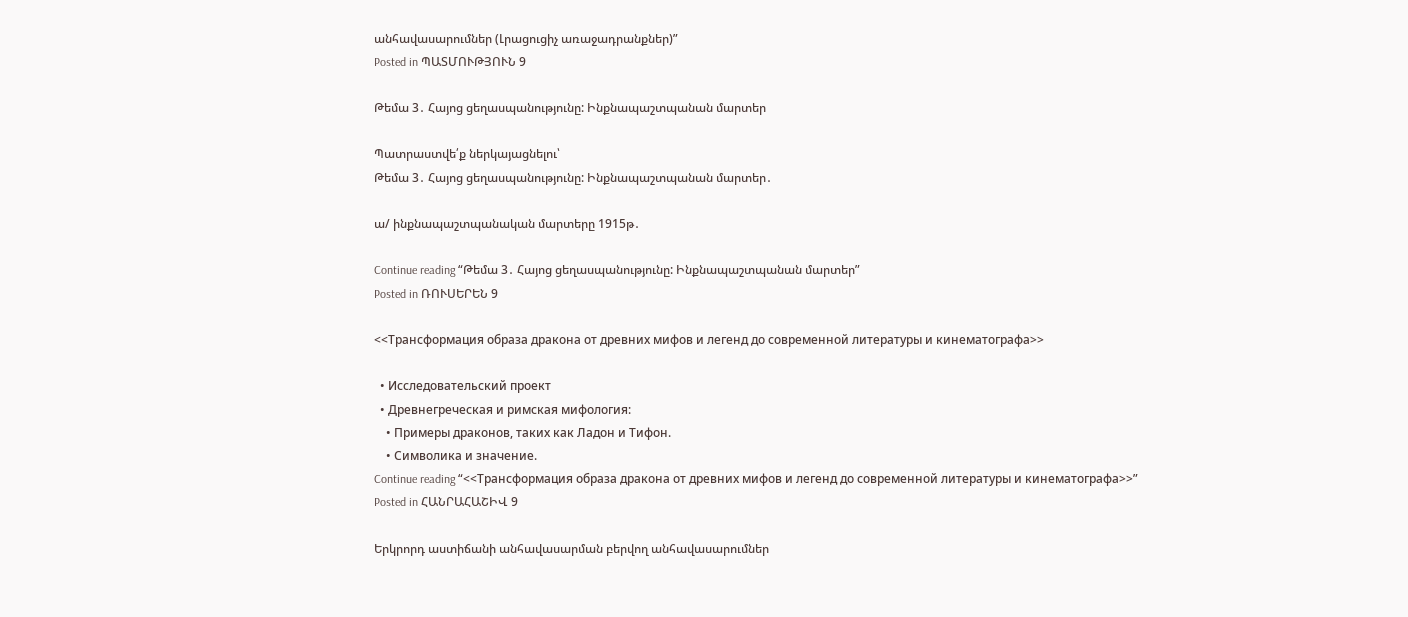անհավասարումներ (Լրացուցիչ առաջադրանքներ)”
Posted in ՊԱՏՄՈՒԹՅՈՒՆ 9

Թեմա 3․ Հայոց ցեղասպանությունը: Ինքնապաշտպանան մարտեր

Պատրաստվե՛ք ներկայացնելու՝
Թեմա 3․ Հայոց ցեղասպանությունը: Ինքնապաշտպանան մարտեր․

ա/ ինքնապաշտպանական մարտերը 1915թ․

Continue reading “Թեմա 3․ Հայոց ցեղասպանությունը: Ինքնապաշտպանան մարտեր”
Posted in ՌՈՒՍԵՐԵՆ 9

<<Трансформация образа дракона от древних мифов и легенд до современной литературы и кинематографа>>

  • Исследовательский проект
  • Древнегреческая и римская мифология:
    • Примеры драконов, таких как Ладон и Тифон.
    • Символика и значение.
Continue reading “<<Трансформация образа дракона от древних мифов и легенд до современной литературы и кинематографа>>”
Posted in ՀԱՆՐԱՀԱՇԻՎ 9

Երկրորդ աստիճանի անհավասարման բերվող անհավասարումներ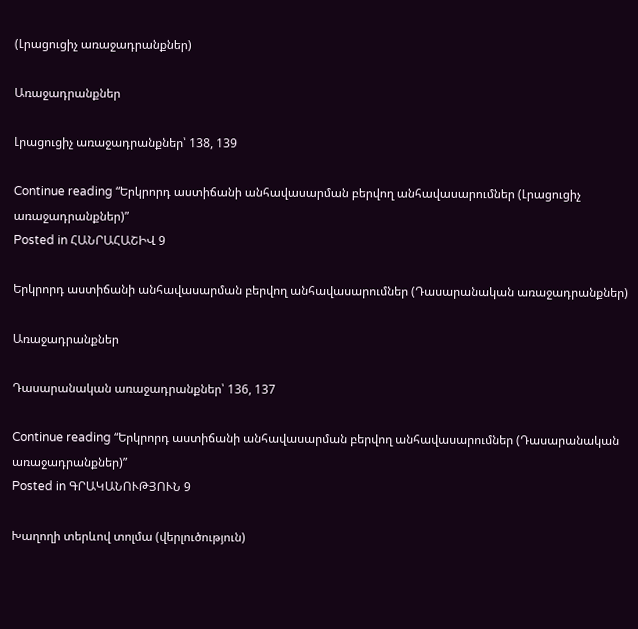(Լրացուցիչ առաջադրանքներ)

Առաջադրանքներ

Լրացուցիչ առաջադրանքներ՝ 138, 139

Continue reading “Երկրորդ աստիճանի անհավասարման բերվող անհավասարումներ (Լրացուցիչ առաջադրանքներ)”
Posted in ՀԱՆՐԱՀԱՇԻՎ 9

Երկրորդ աստիճանի անհավասարման բերվող անհավասարումներ (Դասարանական առաջադրանքներ)

Առաջադրանքներ

Դասարանական առաջադրանքներ՝ 136, 137

Continue reading “Երկրորդ աստիճանի անհավասարման բերվող անհավասարումներ (Դասարանական առաջադրանքներ)”
Posted in ԳՐԱԿԱՆՈՒԹՅՈՒՆ 9

Խաղողի տերևով տոլմա (վերլուծություն)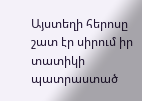Այստեղի հերոսը շատ էր սիրում իր տատիկի պատրաստած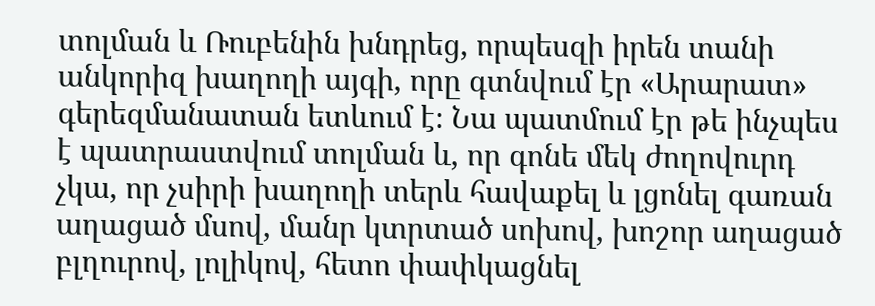տոլման և Ռուբենին խնդրեց, որպեսզի իրեն տանի անկորիզ խաղողի այգի, որը գտնվում էր «Արարատ» գերեզմանատան ետևում է։ Նա պատմում էր թե ինչպես է պատրաստվում տոլման և, որ գոնե մեկ ժողովուրդ չկա, որ չսիրի խաղողի տերև հավաքել և լցոնել գառան աղացած մսով, մանր կտրտած սոխով, խոշոր աղացած բլղուրով, լոլիկով, հետո փափկացնել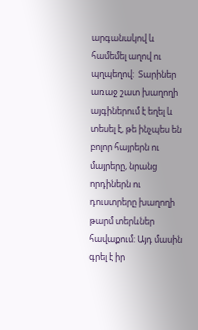արգանակով և համեմել աղով ու պղպեղով:  Տարիներ առաջ շատ խաղողի այգիներում է եղել և տեսել է, թե ինչպես են բոլոր հայրերն ու մայրերը, նրանց որդիներն ու դուստրերը խաղողի թարմ տերևներ հավաքում: Այդ մասին գրել է իր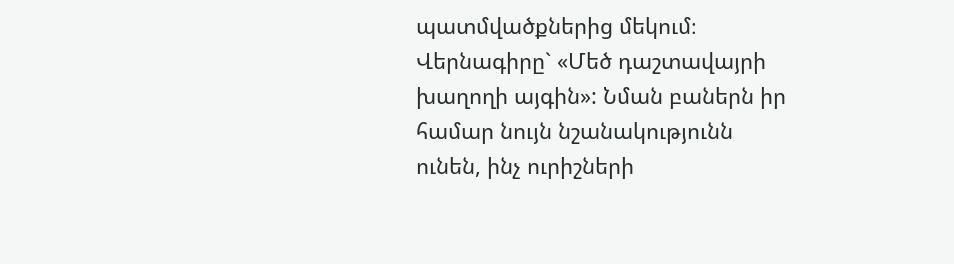պատմվածքներից մեկում։ Վերնագիրը` «Մեծ դաշտավայրի խաղողի այգին»: Նման բաներն իր համար նույն նշանակությունն ունեն, ինչ ուրիշների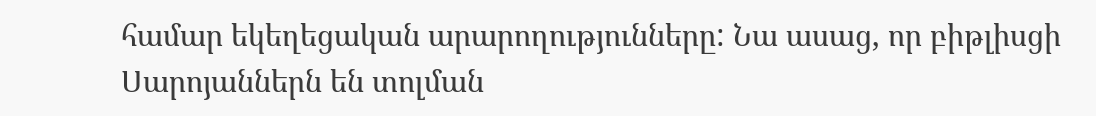համար եկեղեցական արարողությունները: Նա ասաց, որ բիթլիսցի Սարոյաններն են տոլման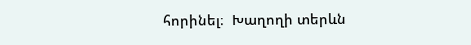հորինել։  Խաղողի տերևն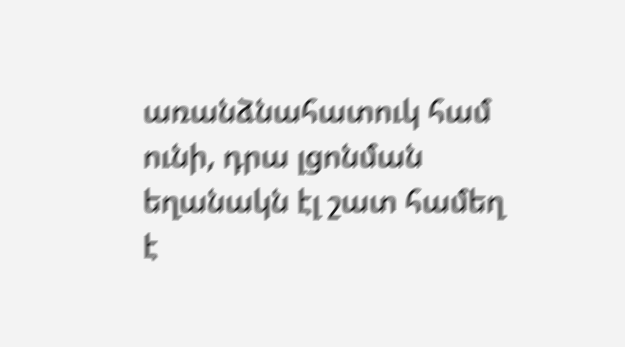առանձնահատուկ համ ունի, դրա լցոնման եղանակն էլ շատ համեղ է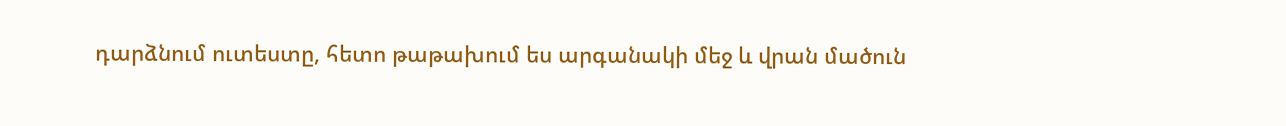դարձնում ուտեստը, հետո թաթախում ես արգանակի մեջ և վրան մածուն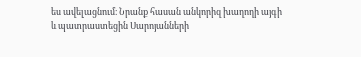ես ավելացնում։ Նրանք հասան անկորիզ խաղողի այգի և պատրաստեցին Սարոյանների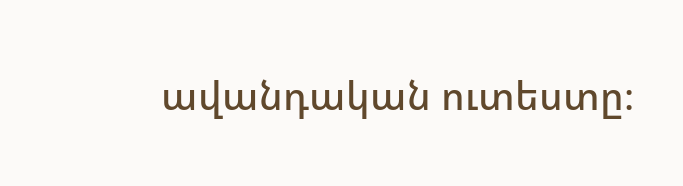ավանդական ուտեստը։